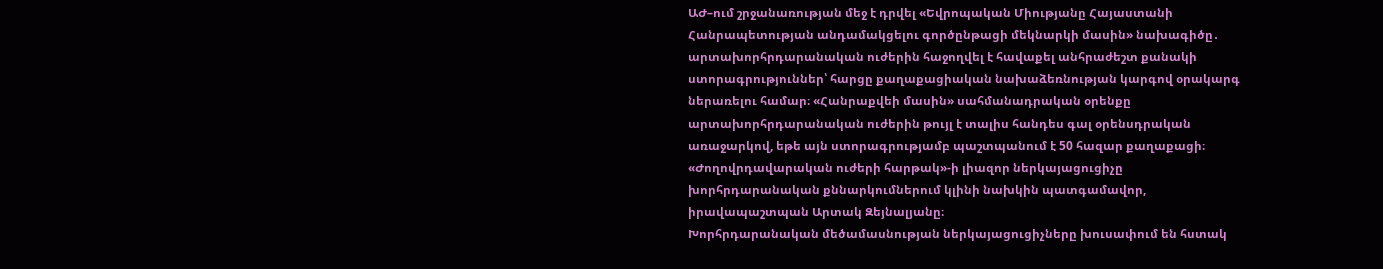ԱԺ–ում շրջանառության մեջ է դրվել «Եվրոպական Միությանը Հայաստանի Հանրապետության անդամակցելու գործընթացի մեկնարկի մասին» նախագիծը․ արտախորհրդարանական ուժերին հաջողվել է հավաքել անհրաժեշտ քանակի ստորագրություններ՝ հարցը քաղաքացիական նախաձեռնության կարգով օրակարգ ներառելու համար։ «Հանրաքվեի մասին» սահմանադրական օրենքը արտախորհրդարանական ուժերին թույլ է տալիս հանդես գալ օրենսդրական առաջարկով, եթե այն ստորագրությամբ պաշտպանում է 50 հազար քաղաքացի։ «Ժողովրդավարական ուժերի հարթակ»-ի լիազոր ներկայացուցիչը խորհրդարանական քննարկումներում կլինի նախկին պատգամավոր, իրավապաշտպան Արտակ Զեյնալյանը։
Խորհրդարանական մեծամասնության ներկայացուցիչները խուսափում են հստակ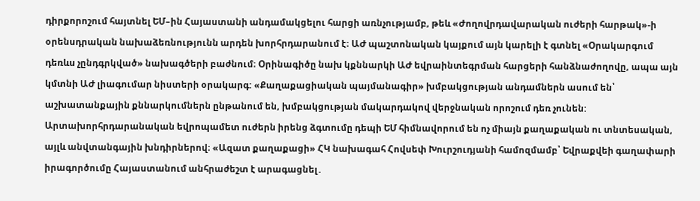դիրքորոշում հայտնել ԵՄ–ին Հայաստանի անդամակցելու հարցի առնչությամբ, թեև «Ժողովրդավարական ուժերի հարթակ»-ի օրենսդրական նախաձեռնությունն արդեն խորհրդարանում է։ ԱԺ պաշտոնական կայքում այն կարելի է գտնել «Օրակարգում դեռևս չընդգրկված» նախագծերի բաժնում։ Օրինագիծը նախ կքննարկի ԱԺ եվրաինտեգրման հարցերի հանձնաժողովը, ապա այն կմտնի ԱԺ լիագումար նիստերի օրակարգ: «Քաղաքացիական պայմանագիր» խմբակցության անդամներն ասում են՝ աշխատանքային քննարկումներն ընթանում են, խմբակցության մակարդակով վերջնական որոշում դեռ չունեն:
Արտախորհրդարանական եվրոպամետ ուժերն իրենց ձգտումը դեպի ԵՄ հիմնավորում են ոչ միայն քաղաքական ու տնտեսական, այլև անվտանգային խնդիրներով։ «Ազատ քաղաքացի» ՀԿ նախագահ Հովսեփ Խուրշուդյանի համոզմամբ՝ Եվրաքվեի գաղափարի իրագործումը Հայաստանում անհրաժեշտ է արագացնել․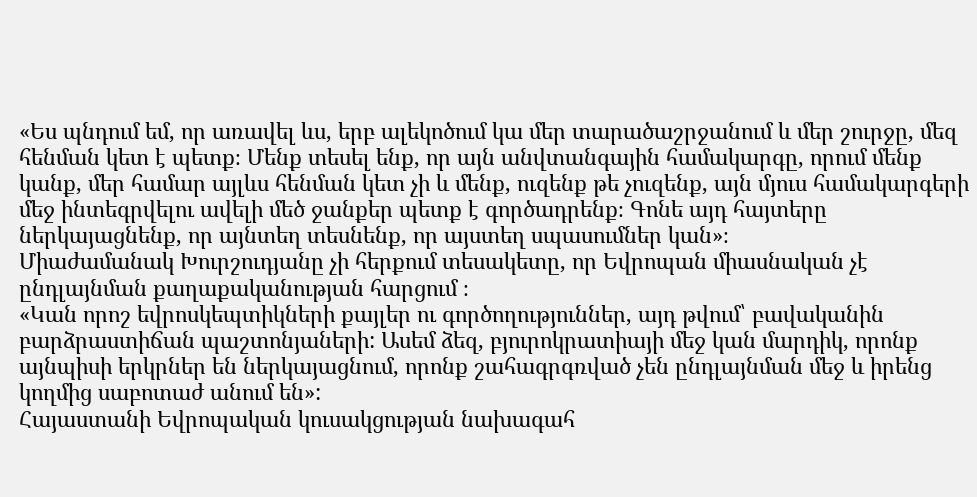«Ես պնդում եմ, որ առավել ևս, երբ ալեկոծում կա մեր տարածաշրջանում և մեր շուրջը, մեզ հենման կետ է պետք։ Մենք տեսել ենք, որ այն անվտանգային համակարգը, որում մենք կանք, մեր համար այլևս հենման կետ չի և մենք, ուզենք թե չուզենք, այն մյուս համակարգերի մեջ ինտեգրվելու ավելի մեծ ջանքեր պետք է գործադրենք։ Գոնե այդ հայտերը ներկայացնենք, որ այնտեղ տեսնենք, որ այստեղ սպասումներ կան»։
Միաժամանակ Խուրշուդյանը չի հերքում տեսակետը, որ Եվրոպան միասնական չէ ընդլայնման քաղաքականության հարցում ։
«Կան որոշ եվրոսկեպտիկների քայլեր ու գործողություններ, այդ թվում՝ բավականին բարձրաստիճան պաշտոնյաների: Ասեմ ձեզ, բյուրոկրատիայի մեջ կան մարդիկ, որոնք այնպիսի երկրներ են ներկայացնում, որոնք շահագրգռված չեն ընդլայնման մեջ և իրենց կողմից սաբոտաժ անում են»:
Հայաստանի Եվրոպական կուսակցության նախագահ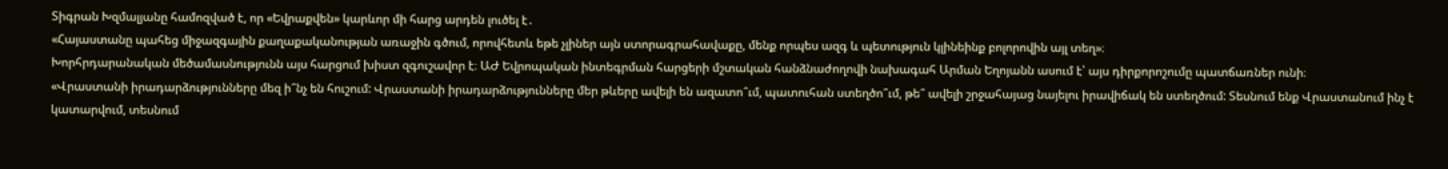Տիգրան Խզմալյանը համոզված է, որ «Եվրաքվեն» կարևոր մի հարց արդեն լուծել է․
«Հայաստանը պահեց միջազգային քաղաքականության առաջին գծում, որովհետև եթե չլիներ այն ստորագրահավաքը, մենք որպես ազգ և պետություն կլինեինք բոլորովին այլ տեղ»։
Խորհրդարանական մեծամասնությունն այս հարցում խիստ զգուշավոր է։ ԱԺ Եվրոպական ինտեգրման հարցերի մշտական հանձնաժողովի նախագահ Արման Եղոյանն ասում է՝ այս դիրքորոշումը պատճառներ ունի։
«Վրաստանի իրադարձությունները մեզ ի՞նչ են հուշում: Վրաստանի իրադարձությունները մեր թևերը ավելի են ազատո՞ւմ, պատուհան ստեղծո՞ւմ, թե՞ ավելի շրջահայաց նայելու իրավիճակ են ստեղծում: Տեսնում ենք Վրաստանում ինչ է կատարվում, տեսնում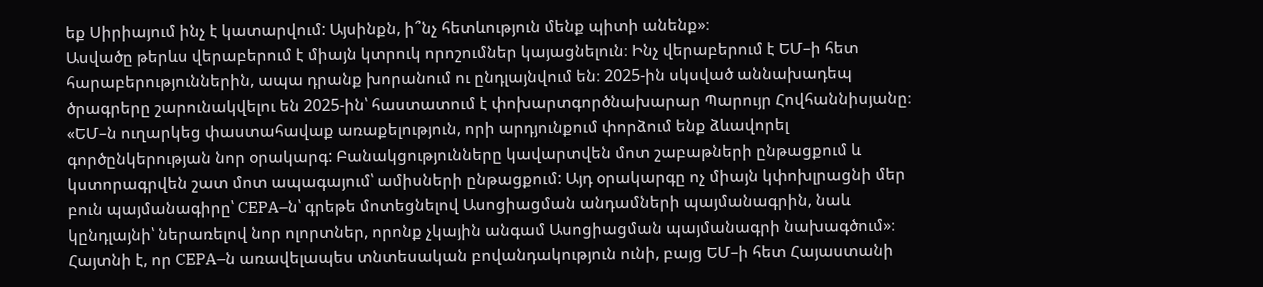եք Սիրիայում ինչ է կատարվում: Այսինքն, ի՞նչ հետևություն մենք պիտի անենք»։
Ասվածը թերևս վերաբերում է միայն կտրուկ որոշումներ կայացնելուն։ Ինչ վերաբերում է ԵՄ–ի հետ հարաբերություններին, ապա դրանք խորանում ու ընդլայնվում են։ 2025-ին սկսված աննախադեպ ծրագրերը շարունակվելու են 2025-ին՝ հաստատում է փոխարտգործնախարար Պարույր Հովհաննիսյանը։
«ԵՄ–ն ուղարկեց փաստահավաք առաքելություն, որի արդյունքում փորձում ենք ձևավորել գործընկերության նոր օրակարգ: Բանակցությունները կավարտվեն մոտ շաբաթների ընթացքում և կստորագրվեն շատ մոտ ապագայում՝ ամիսների ընթացքում: Այդ օրակարգը ոչ միայն կփոխլրացնի մեր բուն պայմանագիրը՝ CEPA–ն՝ գրեթե մոտեցնելով Ասոցիացման անդամների պայմանագրին, նաև կընդլայնի՝ ներառելով նոր ոլորտներ, որոնք չկային անգամ Ասոցիացման պայմանագրի նախագծում»։
Հայտնի է, որ CEPA–ն առավելապես տնտեսական բովանդակություն ունի, բայց ԵՄ–ի հետ Հայաստանի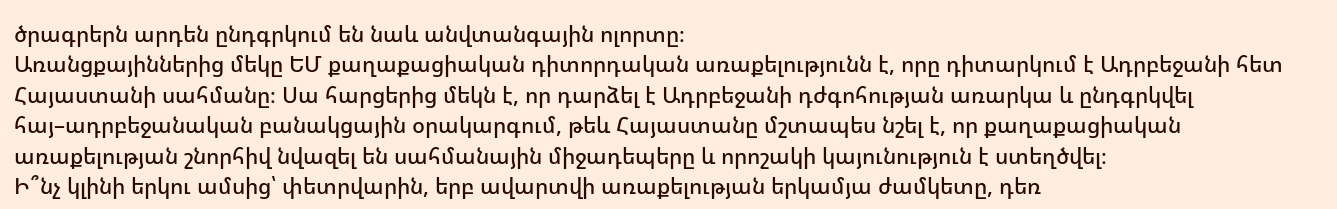ծրագրերն արդեն ընդգրկում են նաև անվտանգային ոլորտը։
Առանցքայիններից մեկը ԵՄ քաղաքացիական դիտորդական առաքելությունն է, որը դիտարկում է Ադրբեջանի հետ Հայաստանի սահմանը։ Սա հարցերից մեկն է, որ դարձել է Ադրբեջանի դժգոհության առարկա և ընդգրկվել հայ–ադրբեջանական բանակցային օրակարգում, թեև Հայաստանը մշտապես նշել է, որ քաղաքացիական առաքելության շնորհիվ նվազել են սահմանային միջադեպերը և որոշակի կայունություն է ստեղծվել։
Ի՞նչ կլինի երկու ամսից՝ փետրվարին, երբ ավարտվի առաքելության երկամյա ժամկետը, դեռ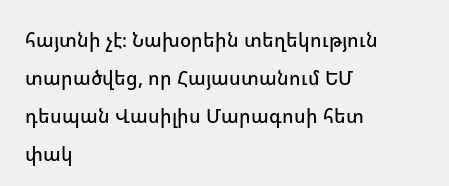հայտնի չէ։ Նախօրեին տեղեկություն տարածվեց, որ Հայաստանում ԵՄ դեսպան Վասիլիս Մարագոսի հետ փակ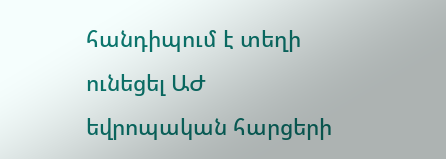հանդիպում է տեղի ունեցել ԱԺ եվրոպական հարցերի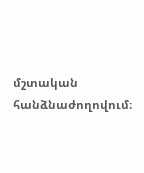մշտական հանձնաժողովում։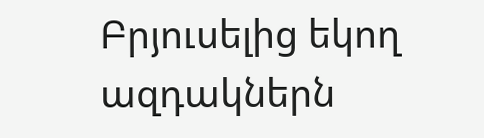Բրյուսելից եկող ազդակներն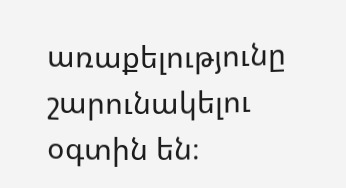առաքելությունը շարունակելու օգտին են։